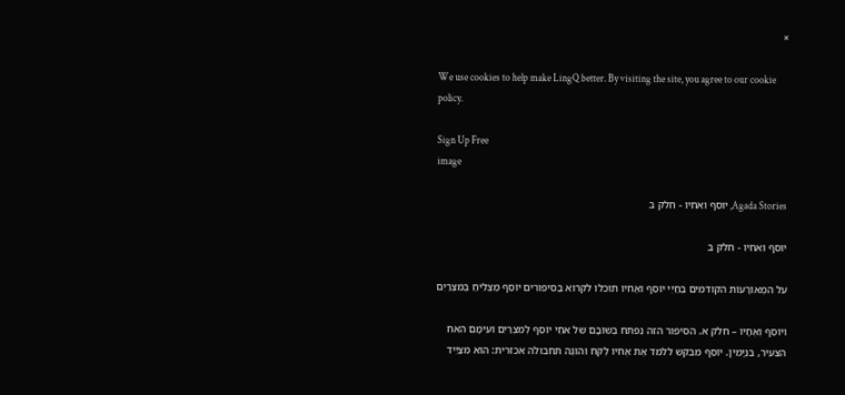×

We use cookies to help make LingQ better. By visiting the site, you agree to our cookie policy.

Sign Up Free
image

Agada Stories, יוסף ואחיו - חלק ב

יוסף ואחיו - חלק ב

על המְאוֹרָעוֹת הקודמים בְּחַיֵי יוֹסֵף ואֶחיו תוּכלו לקרוא בַּסיפורים יוֹסֵף מַצְלִיחַ בְּמִצְרַיִם

ויוֹסֵף וְאֶחָיו – חלק א. הסיפור הזה נִפתח בְּשוּבָם של אחֵי יוֹסֵף לְמִצְרַיִם ועימָם האח הצעיר, בִּנְיָמִין. יוֹסֵף מבקש ללמד אֶת אֶחיו לֶקח והוגֶה תחבולה אכזרית: הוא מצַיֵיד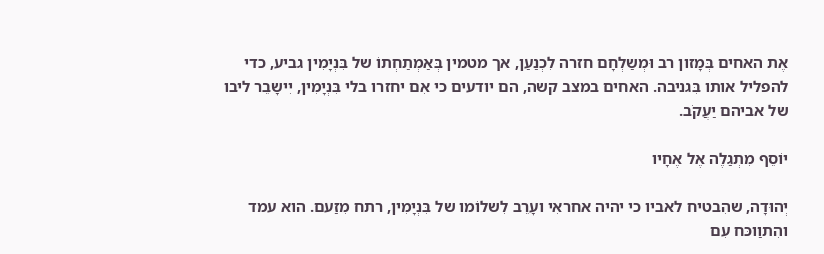אֶת האחים בְּמָזון רב וּמְשַלְחָם חזרה לִכְנַעַן, אך מטמין בְּאַמְתַחְתוֹ של בִּנְיָמִין גביע, כדי להפליל אותו בִּגניבה. האחים במצב קשה, הם יודעים כי אִם יחזרו בלי בִּנְיָמִין, יִישָבֵר ליבו של אביהם יַעֲקֹב.

יוֹסֵף מִתְגַלֶה אֶל אֶחָיו

יְהוּדָה, שהִבטיח לאביו כי יהיה אחראִי ועָרֵב לִשלוֹמו של בִּנְיָמִין, רתח מִזַעם. הוא עמד והִתוַוכּח עִם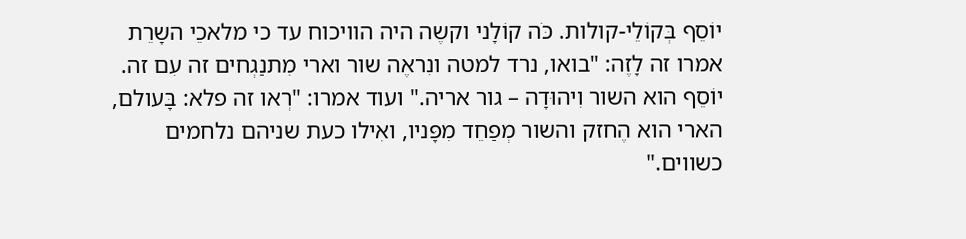יוֹסֵף בְּקוֹלֵי-קולות. כֹּה קוֹלָני וקשֶה היה הוויכוח עד כי מלאכֵי השָרֵת אמרו זה לָזֶה: "בואו, נרד למטה ונִראֶה שור וארי מִתנַגְחים זה עִם זה. יוֹסֵף הוא השור וִיהוּדָה – גור אריה." ועוד אמרו: "רְאו זה פלא: בָּעולם, הארי הוא הֶחזק והשור מְפַחֵד מִפָּניו, ואִילו כעת שניהם נלחמים כשווים."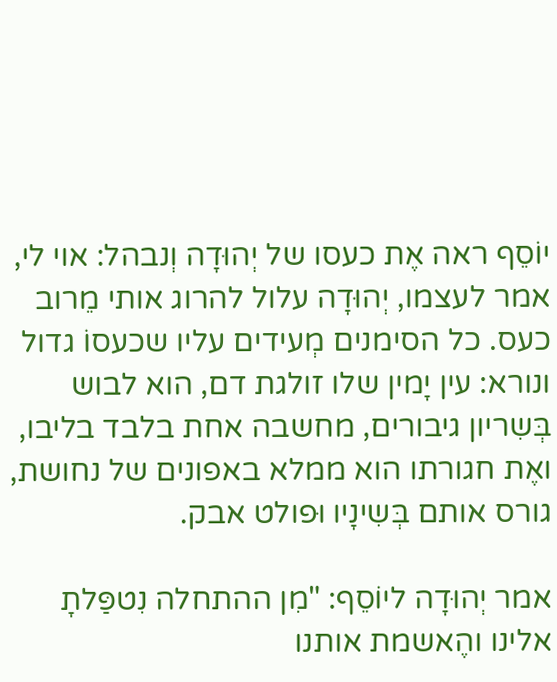יוֹסֵף ראה אֶת כעסו של יְהוּדָה וְנבהל: אוי לי, אמר לעצמו, יְהוּדָה עלול להרוג אותי מֵרוב כעס. כל הסימנים מְעידים עליו שכעסוֹ גדול ונורא: עין יָמין שלו זולגת דם, הוא לבוש בְּשִריון גיבורים, מחשבה אחת בלבד בליבו, ואֶת חגורתו הוא ממלא באפונים של נחושת, גורס אותם בְּשִינָיו וּפולט אבק.

אמר יְהוּדָה ליוֹסֵף: "מִן ההתחלה נִטפַּלתָ אלינו והֶאשמת אותנו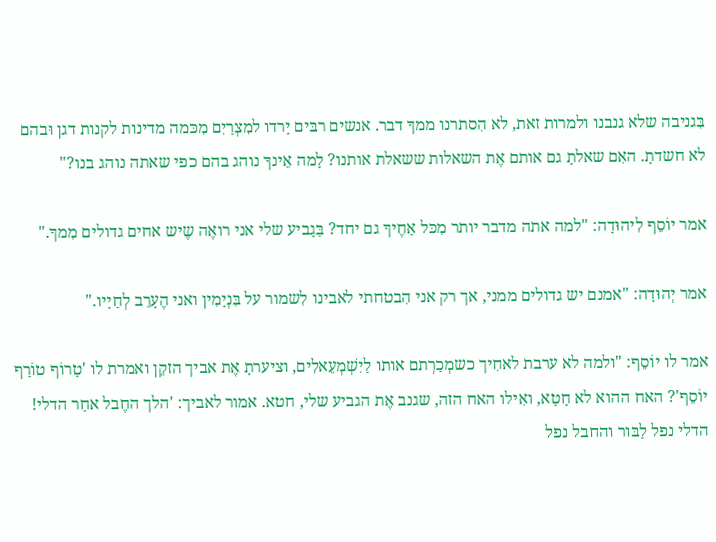בִּגניבה שלא גנבנו ולמרות זאת, לא הִסתרנו ממךָ דבר. אנשים רבּים יָרדו למִצְרַיִם מִכּמה מדינות לקנות דגן וּבהם לא חשדתָ. האִם שאלתָ גם אותם אֶת השאלות ששאלת אותנו? לָמה אֵינךָ נוהג בהם כפי שאתה נוהג בנו?"

אמר יוֹסֵף לִיהוּדָה: "למה אתה מדבר יותר מִכּל אַחֶיךָ גם יחד? בַּגָביע שלי אני רואֶה שֶיש אחים גדולים מִמךָ."

אמר יְהוּדָה: "אמנם יש גדולים ממני, אך רק אני הִבטחתי לאבינו לִשמור על בִּנְיָמִין ואני הֶעָרֵב לְחַיָיו."

אמר לו יוֹסֵף: "ולמה לא ערבת לאחִיך כשמְכַרְתם אותו לַיִשְׁמְעֵאלִים, וציערתָ אֶת אביך הזקֵן ואמרת לו 'טָרוֹף טוֹרַף יוֹסֵף'? האח ההוא לא חָטָא, ואִילו האח הזה, שגנב אֶת הגביע שלי, חטא. אמור לאביך: 'הלך החֶבל אחַר הדלי! הדלי נפל לַבּור והחבל נפל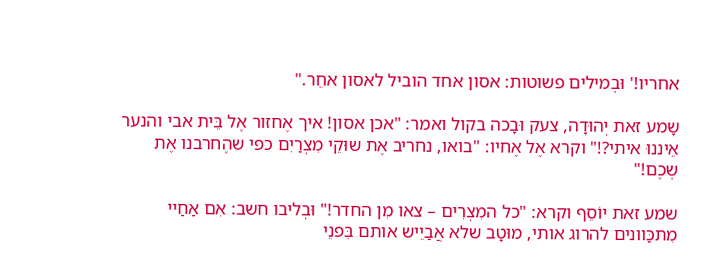אחריו!' וּבְמילים פשוטות: אסון אחד הוביל לאסון אחֵר."

שָמע זאת יְהוּדָה, צעק וּבָכה בקול ואמר: "אכן אסון! איך אֶחזור אֶל בֵּית אבי והנער אֵיננוּ איתי?!" וקרא אֶל אֶחיו: "בואו, נחריב אֶת שוּקֵי מִצְרַיִם כפי שהֶחרבנו אֶת שְכֶם!"

שמע זאת יוֹסֵף וקרא: "כל המִצְרִים – צאו מִן החדר!" וּבְליבו חשב: אִם אַחַיי מִתכַּוונים להרוג אותי, מוּטָב שלא אֲבַיֵיש אותם בִּפנֵי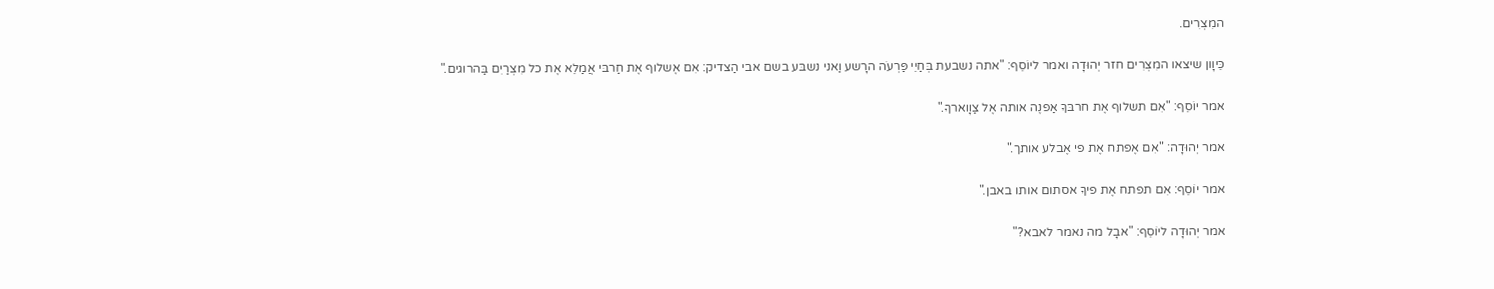המִצְרִים.

כֵּיוָון שיצאו המִצְרִים חזר יְהוּדָה ואמר ליוֹסֵף: "אתה נשבעת בְּחַיֵי פַּרְעֹה הרָשע וַאני נשבּע בשם אבי הַצדיק: אִם אֶשלוף אֶת חַרבּי אֲמַלֵא אֶת כל מִצְרַיִם בַּהרוגים."

אמר יוֹסֵף: "אִם תשלוף אֶת חרבּךָ אַפנֶה אותה אֶל צַוָוארךָ."

אמר יְהוּדָה: "אִם אֶפתח אֶת פי אֶבלע אותך."

אמר יוֹסֵף: אִם תפתח אֶת פיךָ אסתום אותו באבן."

אמר יְהוּדָה ליוֹסֵף: "אבָל מה נאמר לאבא?"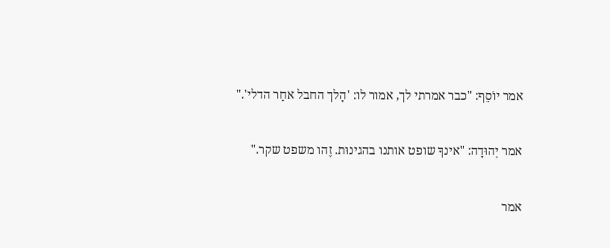אמר יוֹסֵף: "כבר אמרתי לך, אמור לו: 'הָלך החבל אחַר הדלי'."

אמר יְהוּדָה: "אינךָ שופט אותנו בהגינוּת. זֶהו משפט שקר."

אמר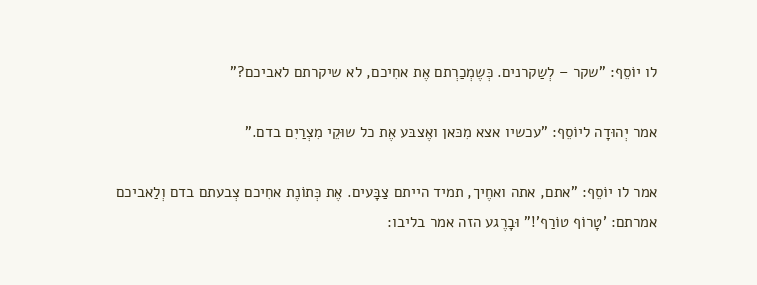לו יוֹסֵף: "שקר – לְשַקרנים. כְּשֶמְכַרְתם אֶת אחִיכם, לא שיקרתם לאביכם?"

אמר יְהוּדָה ליוֹסֵף: "עכשיו אצא מִכּאן ואֶצבּע אֶת כל שוּקֵי מִצְרַיִם בדם."

אמר לו יוֹסֵף: "אתם, אתה ואחֶיך, תמיד הייתם צַבָּעים. אֶת כְּתוֹנֶת אחִיכם צְבעתם בדם וְלַאביכם אמרתם: 'טָרוֹף טוֹרַף'!" וּבָרֶגע הזה אמר בליבו: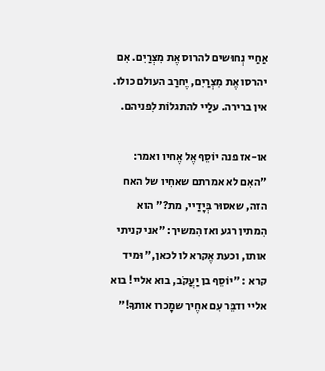אַחַיי נְחוּשים להרוס אֶת מִצְרַיִם. אִם יהרסו אֶת מִצְרַיִם, יֶחרַב העולם כולו. אין ברירה. עלַיי להתגלוֹת לִפניהם.

או-אז פנה יוֹסֵף אֶל אֶחיו ואמר: "האִם לא אמרתם שאחִיו של האח הזה, שאסוּר בְּיָדַיי, מת?" הוא הִמתין רגע ואז הִמשיך: "אני קניתי אותו, וכעת אֶקרא לו לכאן," וּמיד קרא : "יוֹסֵף בן יַעֲקֹב, בוא אליי! בוא אליי ודבֵּר עִם אחֶיך שמָכרו אותךָ!"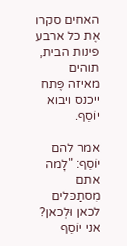האחים סקרו אֶת כל ארבע פינות הבית, תוהים מאיזה פֶּתח ייכנס ויבוא יוֹסֵף.

אמר להם יוֹסֵף: "לָמה אתם מִסתַכּלים לכאן וּלְכאן? אני יוֹסֵף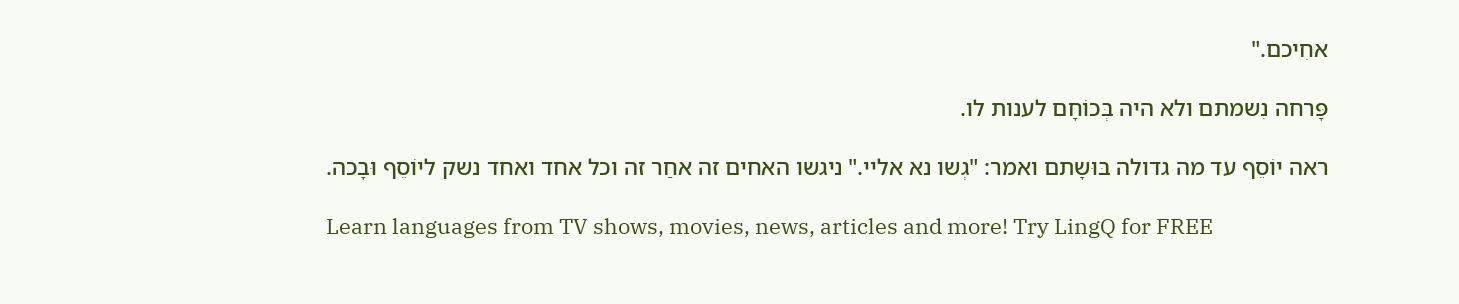אחִיכם."

פָּרחה נִשמתם ולא היה בְּכוֹחָם לענות לו.

ראה יוֹסֵף עד מה גדולה בּוּשָתם ואמר: "גְשו נא אליי." ניגשו האחים זה אחַר זה וכל אחד ואחד נשק ליוֹסֵף וּבָכה.

Learn languages from TV shows, movies, news, articles and more! Try LingQ for FREE